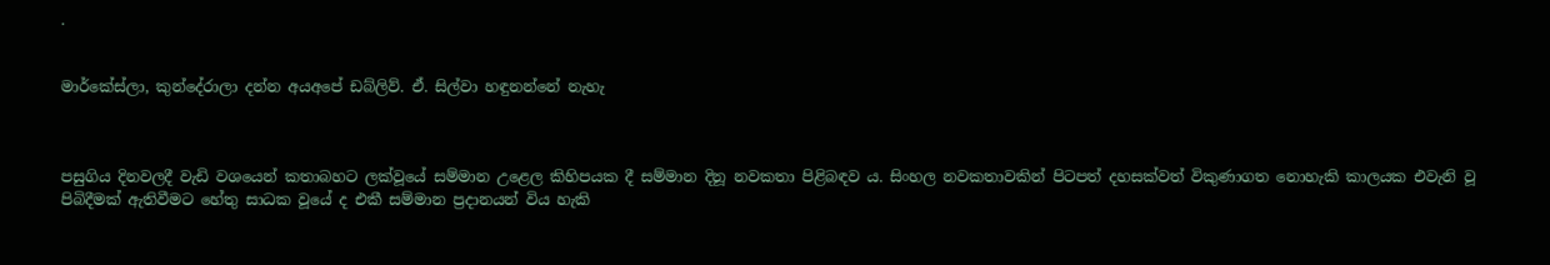.


මාර්කේස්ලා, කුන්දේරාලා දන්න අයඅපේ ඩබ්ලිව්. ඒ. සිල්වා හඳුනන්නේ නැහැ



පසුගිය දිනවලදී වැඩි වශයෙන් කතාබහට ලක්වූයේ සම්මාන උළෙල කිහිපයක දී සම්මාන දිනූ නවකතා පිළිබඳව ය. සිංහල නවකතාවකින් පිටපත් දහසක්වත් විකුණාගත නොහැකි කාලයක එවැනි වූ පිබිදීමක් ඇතිවීමට හේතු සාධක වූයේ ද එකී සම්මාන ප්‍රදානයන් විය හැකි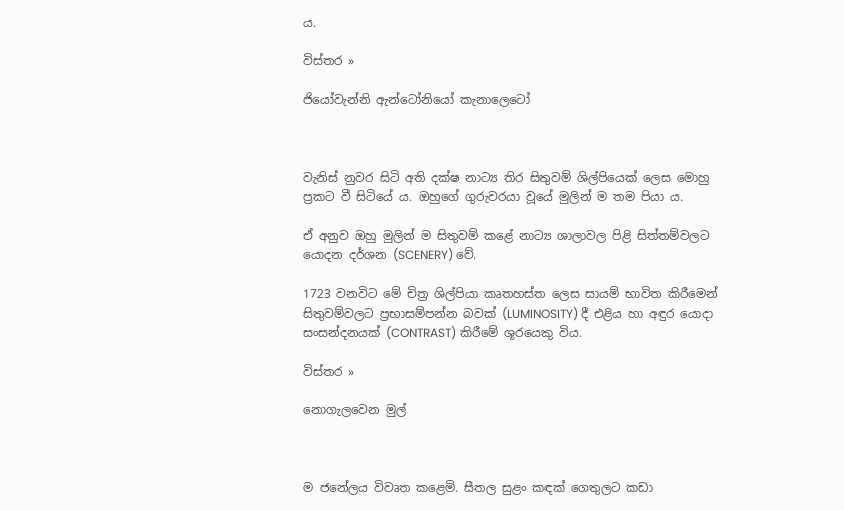ය.

විස්තර »

ජියෝවැන්නි ඇන්ටෝනියෝ කැනාලෙටෝ



වැනිස් නුවර සිටි අති දක්ෂ නාට්‍ය තිර සිතුවම් ශිල්පියෙක් ලෙස මොහු ප්‍රකට වී සිටියේ ය. ඔහුගේ ගුරුවරයා වූයේ මුලින් ම තම පියා ය.

ඒ අනුව ඔහු මුලින් ම සිතුවම් කළේ නාට්‍ය ශාලාවල පිළි සිත්තම්වලට යොදන දර්ශන (SCENERY) වේ.

1723 වනවිට මේ චිත්‍ර ශිල්පියා කෘතහස්ත ලෙස සායම් භාවිත කිරීමෙන් සිතුවම්වලට ප්‍රභාසම්පන්න බවක් (LUMINOSITY) දී එළිය හා අඳුර යොදා සංසන්දනයක් (CONTRAST) කිරීමේ ශූරයෙකු විය.

විස්තර »

නොගැලවෙන මුල්



ම ජනේලය විවෘත කළෙමි. සීතල සුළං කඳක් ගෙතුලට කඩා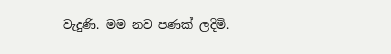වැදුණි. මම නව පණක් ලදිමි.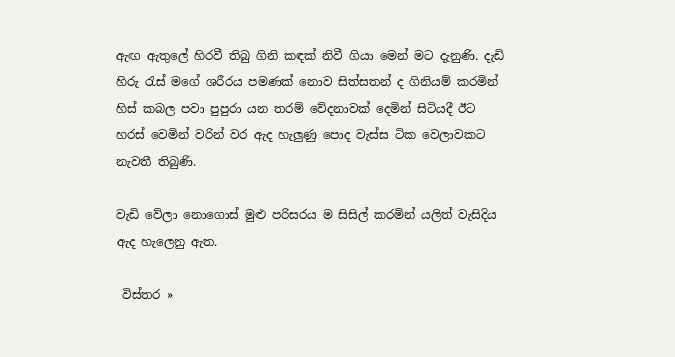ඇඟ ඇතුලේ හිරවී තිබු ගිනි කඳක් නිවී ගියා මෙන් මට දැනුණි. දැඩි හිරු රැස් මගේ ශරීරය පමණක් නොව සිත්සතන් ද ගිනියම් කරමින් හිස් කබල පවා පුපුරා යන තරම් වේදනාවක් දෙමින් සිටියදී ඊට හරස් වෙමින් වරින් වර ඇද හැලුණු පොද වැස්ස ටික වෙලාවකට නැවතී තිබුණි.

වැඩි වේලා නොගොස් මුළු පරිසරය ම සිසිල් කරමින් යලිත් වැසිදිය ඇද හැලෙනු ඇත.

 විස්තර »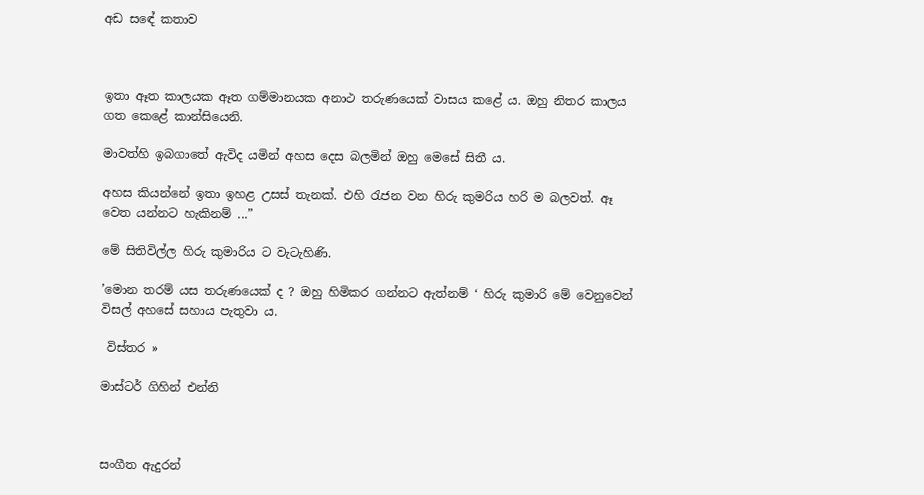අඩ ස‍ඳේ කතාව



ඉතා ඈත කාලයක ඈත ගම්මානයක අනාථ තරුණයෙක් වාසය කළේ ය. ඔහු නිතර කාලය ගත කෙළේ කාන්සියෙනි.

මාවත්හි ඉබගාතේ ඇවිද යමින් අහස දෙස බලමින් ඔහු මෙසේ සිතී ය.

අහස කියන්නේ ඉතා ඉහළ උසස් තැනක්. එහි රැජන වන හිරු කුමරිය හරි ම බලවත්. ඈ වෙත යන්නට හැකිනම් ...”

මේ සිතිවිල්ල හිරු කුමාරිය ට වැටැහිණි.

’මොන තරම් යස තරුණයෙක් ද ? ඔහු හිමිකර ගන්නට ඇත්නම් ‘ හිරු කුමාරි මේ වෙනුවෙන් විසල් අහසේ සහාය පැතුවා ය.

 විස්තර »

මාස්ටර් ගිහින් එන්නි



සංගීත ඇදුරන්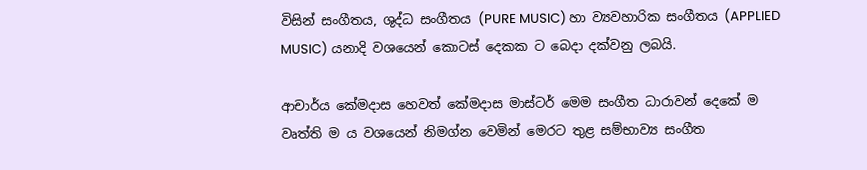විසින් සංගීතය, ශුද්ධ සංගීතය (PURE MUSIC) හා ව්‍යවහාරික සංගීතය (APPLIED MUSIC) යනාදි වශයෙන් කොටස් දෙකක ට බෙදා දක්වනු ලබයි.

ආචාර්ය කේමදාස හෙවත් කේමදාස මාස්ටර් මෙම සංගීත ධාරාවන් දෙකේ ම වෘත්ති ම ය වශයෙන් නිමග්න වෙමින් මෙරට තුළ සම්භාව්‍ය සංගීත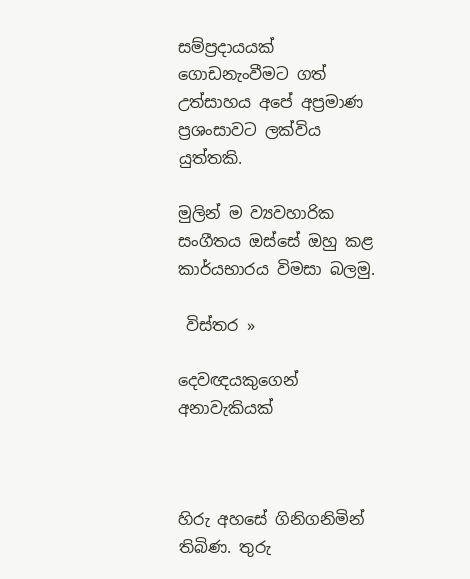සම්ප්‍රදායයක් ගොඩනැංවීමට ගත් උත්සාහය අපේ අප්‍රමාණ ප්‍රශංසාවට ලක්විය යුත්තකි.

මුලින් ම ව්‍යවහාරික සංගීතය ඔස්සේ ඔහු කළ කාර්යභාරය විමසා බලමු.

 විස්තර »

දෙවඥයකුගෙන් අනාවැකියක්



හිරු අහසේ ගිනිගනිමින් තිබිණ. තුරු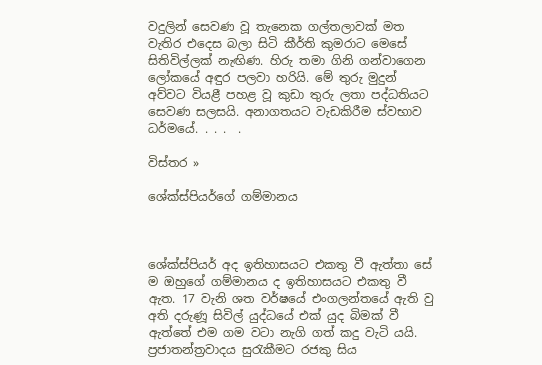වදුලින් සෙවණ වූ තැනෙක ගල්තලාවක් මත වැතිර එදෙස බලා සිටි කීර්ති කුමරාට මෙසේ සිතිවිල්ලක් නැඟිණ. හිරු තමා ගිනි ගන්වාගෙන ලෝකයේ අඳුර පලවා හරියි. මේ තුරු මුදුන් අව්වට වියළී පහළ වූ කුඩා තුරු ලතා පද්ධතියට සෙවණ සලසයි. අනාගතයට වැඩකිරීම ස්වභාව ධර්මයේ. . . .  .

විස්තර »

ශේක්ස්පියර්ගේ ගම්මානය



ශේක්ස්පියර් අද ඉතිහාසයට එකතු වී ඇත්තා සේ ම ඔහුගේ ගම්මානය ද ඉතිහාසයට එකතු වී ඇත. 17 වැනි ශත වර්ෂයේ එංගලන්තයේ ඇති වු අති දරුණූ සිවිල් යුද්ධයේ එක් යුද බිමක් වී ඇත්තේ එම ගම වටා නැගි ගත් කදු වැටි යයි. ප්‍රජාතන්ත්‍රවාදය සුරැකීමට රජකු සිය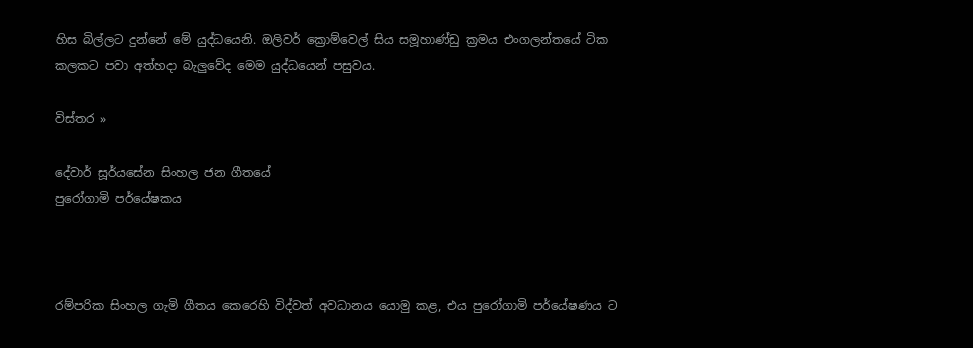හිස බිල්ලට දුන්නේ මේ යුද්ධයෙනි. ඔලිවර් ක්‍රොම්වෙල් සිය සමූහාණ්ඩු ක්‍රමය එංගලන්තයේ ටික කලකට පවා අත්හදා බැලුවේද මෙම යුද්ධයෙන් පසුවය.

විස්තර »

දේවාර් සූර්යසේන සිංහල ජන ගීතයේ
පුරෝගාමි පර්යේෂකය



රම්පරික සිංහල ගැමි ගීතය කෙරෙහි විද්වත් අවධානය යොමු කළ, එය පුරෝගාමි පර්යේෂණය ට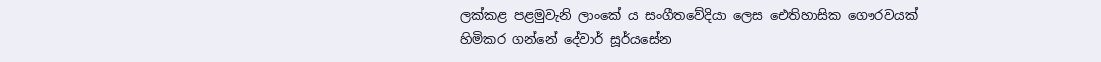ලක්කළ පළමුවැනි ලාංකේ ය සංගීතවේදියා ලෙස ඓතිහාසික ගෞරවයක් හිමිකර ගන්නේ දේවාර් සූර්යසේන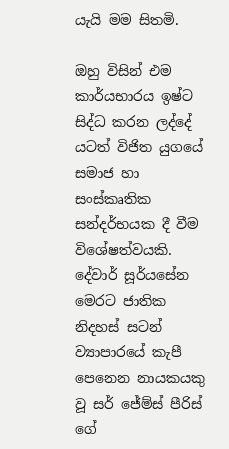යැයි මම සිතමි.

ඔහු විසින් එම කාර්යභාරය ඉෂ්ට සිද්ධ කරන ලද්දේ යටත් විජිත යුගයේ සමාජ හා සංස්කෘතික සන්දර්භයක දී වීම විශේෂත්වයකි. දේවාර් සූර්යසේන මෙරට ජාතික නිදහස් සටන් ව්‍යාපාරයේ කැපී පෙනෙන නායකයකු වූ සර් ජේම්ස් පීරිස් ගේ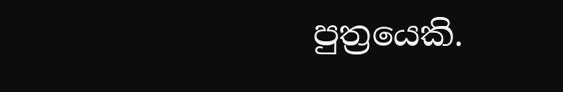පුත්‍රයෙකි.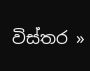විස්තර »